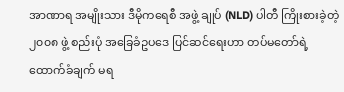အာဏာရ အမျိုးသား ဒီမိုကရေစီ အဖွဲ့ ချုပ် (NLD) ပါတီ ကြိုးစားခဲ့တဲ့ ၂၀၀၈ ဖွဲ့ စည်းပုံ အခြေခံဥပဒေ ပြင်ဆင်ရေးဟာ တပ်မတော်ရဲ့ ထောက်ခံချက် မရ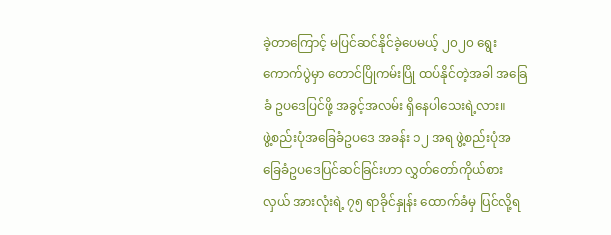ခဲ့တာကြောင့် မပြင်ဆင်နိုင်ခဲ့ပေမယ့် ၂၀၂၀ ရွေးကောက်ပွဲမှာ တောင်ပြိုကမ်းပြို ထပ်နိုင်တဲ့အခါ အခြေခံ ဥပဒေပြင်ဖို့ အခွင့်အလမ်း ရှိနေပါသေးရဲ့လား။
ဖွဲ့စည်းပုံအခြေခံဥပဒေ အခန်း ၁၂ အရ ဖွဲ့စည်းပုံအခြေခံဥပဒေပြင်ဆင်ခြင်းဟာ လွှတ်တော်ကိုယ်စားလှယ် အားလုံးရဲ့ ၇၅ ရာခိုင်နှုန်း ထောက်ခံမှ ပြင်လို့ရ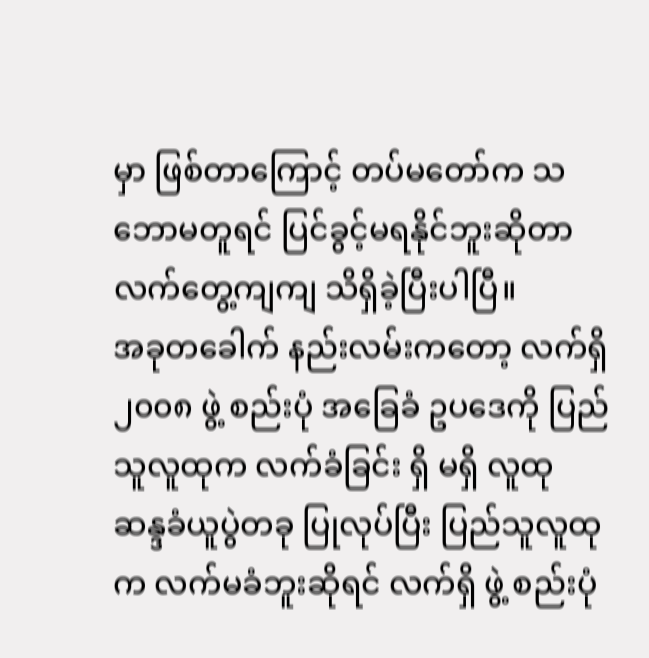မှာ ဖြစ်တာကြောင့် တပ်မတော်က သဘောမတူရင် ပြင်ခွင့်မရနိုင်ဘူးဆိုတာ လက်တွေ့ကျကျ သိရှိခဲ့ပြီးပါပြီ။
အခုတခေါက် နည်းလမ်းကတော့ လက်ရှိ ၂၀၀၈ ဖွဲ့ စည်းပုံ အခြေခံ ဥပဒေကို ပြည်သူလူထုက လက်ခံခြင်း ရှိ မရှိ လူထု ဆန္ဒခံယူပွဲတခု ပြုလုပ်ပြီး ပြည်သူလူထုက လက်မခံဘူးဆိုရင် လက်ရှိ ဖွဲ့ စည်းပုံ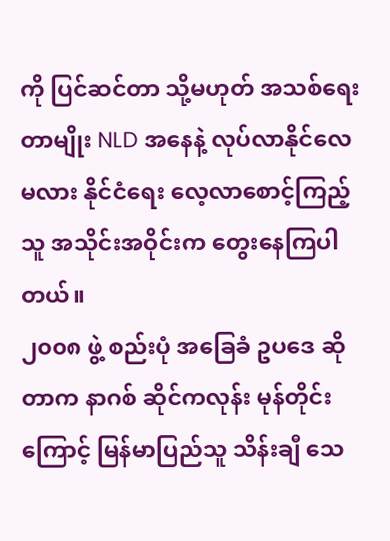ကို ပြင်ဆင်တာ သို့မဟုတ် အသစ်ရေးတာမျိုး NLD အနေနဲ့ လုပ်လာနိုင်လေမလား နိုင်ငံရေး လေ့လာစောင့်ကြည့်သူ အသိုင်းအဝိုင်းက တွေးနေကြပါတယ်။
၂၀၀၈ ဖွဲ့ စည်းပုံ အခြေခံ ဥပဒေ ဆိုတာက နာဂစ် ဆိုင်ကလုန်း မုန်တိုင်းကြောင့် မြန်မာပြည်သူ သိန်းချီ သေ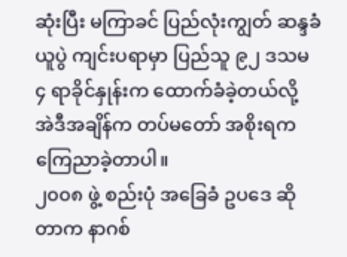ဆုံးပြီး မကြာခင် ပြည်လုံးကျွတ် ဆန္ဒခံယူပွဲ ကျင်းပရာမှာ ပြည်သူ ၉၂ ဒသမ ၄ ရာခိုင်နှုန်းက ထောက်ခံခဲ့တယ်လို့ အဲဒီအချိန်က တပ်မတော် အစိုးရက ကြေညာခဲ့တာပါ။
၂၀၀၈ ဖွဲ့ စည်းပုံ အခြေခံ ဥပဒေ ဆိုတာက နာဂစ်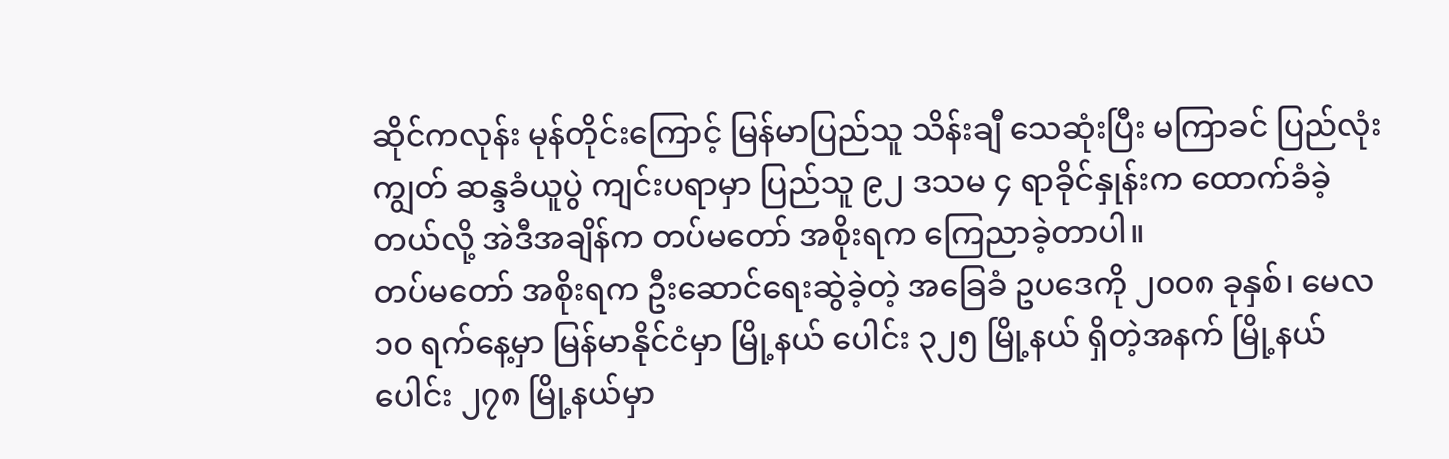ဆိုင်ကလုန်း မုန်တိုင်းကြောင့် မြန်မာပြည်သူ သိန်းချီ သေဆုံးပြီး မကြာခင် ပြည်လုံးကျွတ် ဆန္ဒခံယူပွဲ ကျင်းပရာမှာ ပြည်သူ ၉၂ ဒသမ ၄ ရာခိုင်နှုန်းက ထောက်ခံခဲ့တယ်လို့ အဲဒီအချိန်က တပ်မတော် အစိုးရက ကြေညာခဲ့တာပါ။
တပ်မတော် အစိုးရက ဦးဆောင်ရေးဆွဲခဲ့တဲ့ အခြေခံ ဥပဒေကို ၂၀၀၈ ခုနှစ်၊ မေလ ၁၀ ရက်နေ့မှာ မြန်မာနိုင်ငံမှာ မြို့နယ် ပေါင်း ၃၂၅ မြို့နယ် ရှိတဲ့အနက် မြို့နယ်ပေါင်း ၂၇၈ မြို့နယ်မှာ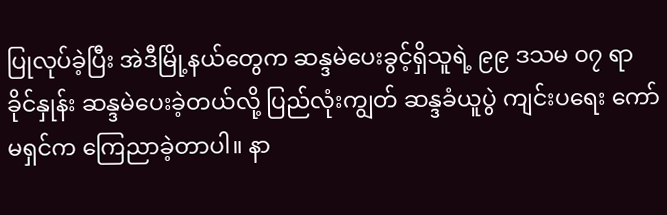ပြုလုပ်ခဲ့ပြီး အဲဒီမြို့နယ်တွေက ဆန္ဒမဲပေးခွင့်ရှိသူရဲ့ ၉၉ ဒသမ ၀၇ ရာခိုင်နှုန်း ဆန္ဒမဲပေးခဲ့တယ်လို့ ပြည်လုံးကျွတ် ဆန္ဒခံယူပွဲ ကျင်းပရေး ကော်မရှင်က ကြေညာခဲ့တာပါ။ နာ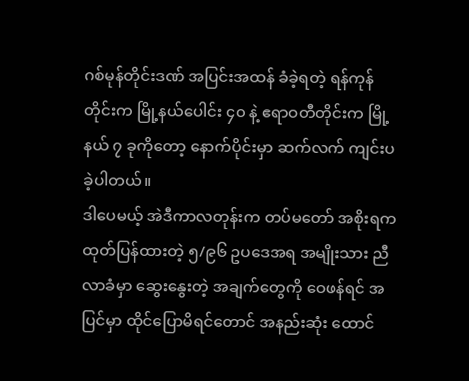ဂစ်မုန်တိုင်းဒဏ် အပြင်းအထန် ခံခဲ့ရတဲ့ ရန်ကုန်တိုင်းက မြို့နယ်ပေါင်း ၄၀ နဲ့ ဧရာဝတီတိုင်းက မြို့နယ် ၇ ခုကိုတော့ နောက်ပိုင်းမှာ ဆက်လက် ကျင်းပခဲ့ပါတယ်။
ဒါပေမယ့် အဲဒီကာလတုန်းက တပ်မတော် အစိုးရက ထုတ်ပြန်ထားတဲ့ ၅/၉၆ ဥပဒေအရ အမျိုးသား ညီလာခံမှာ ဆွေးနွေးတဲ့ အချက်တွေကို ဝေဖန်ရင် အပြင်မှာ ထိုင်ပြောမိရင်တောင် အနည်းဆုံး ထောင်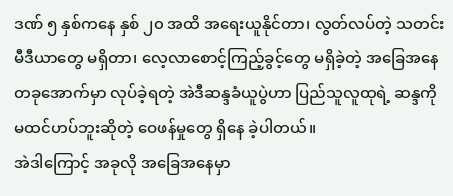ဒဏ် ၅ နှစ်ကနေ နှစ် ၂၀ အထိ အရေးယူနိုင်တာ၊ လွတ်လပ်တဲ့ သတင်းမီဒီယာတွေ မရှိတာ၊ လေ့လာစောင့်ကြည့်ခွင့်တွေ မရှိခဲ့တဲ့ အခြေအနေတခုအောက်မှာ လုပ်ခဲ့ရတဲ့ အဲဒီဆန္ဒခံယူပွဲဟာ ပြည်သူလူထုရဲ့ ဆန္ဒကို မထင်ဟပ်ဘူးဆိုတဲ့ ဝေဖန်မှုတွေ ရှိနေ ခဲ့ပါတယ်။
အဲဒါကြောင့် အခုလို အခြေအနေမှာ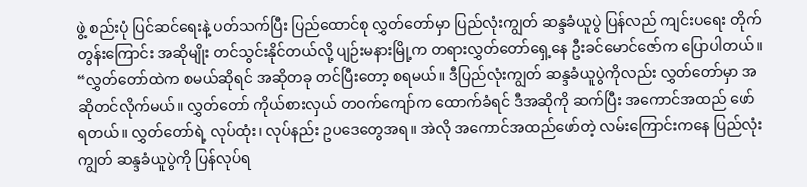ဖွဲ့ စည်းပုံ ပြင်ဆင်ရေးနဲ့ ပတ်သက်ပြီး ပြည်ထောင်စု လွှတ်တော်မှာ ပြည်လုံးကျွတ် ဆန္ဒခံယူပွဲ ပြန်လည် ကျင်းပရေး တိုက်တွန်းကြောင်း အဆိုမျိုး တင်သွင်းနိုင်တယ်လို့ ပျဉ်းမနားမြို့က တရားလွှတ်တော်ရှေ့နေ ဦးခင်မောင်ဇော်က ပြောပါတယ်။
“လွှတ်တော်ထဲက စမယ်ဆိုရင် အဆိုတခု တင်ပြီးတော့ စရမယ်။ ဒီပြည်လုံးကျွတ် ဆန္ဒခံယူပွဲကိုလည်း လွှတ်တော်မှာ အဆိုတင်လိုက်မယ်။ လွှတ်တော် ကိုယ်စားလှယ် တဝက်ကျော်က ထောက်ခံရင် ဒီအဆိုကို ဆက်ပြီး အကောင်အထည် ဖော်ရတယ်။ လွှတ်တော်ရဲ့ လုပ်ထုံး၊ လုပ်နည်း ဥပဒေတွေအရ။ အဲလို အကောင်အထည်ဖော်တဲ့ လမ်းကြောင်းကနေ ပြည်လုံးကျွတ် ဆန္ဒခံယူပွဲကို ပြန်လုပ်ရ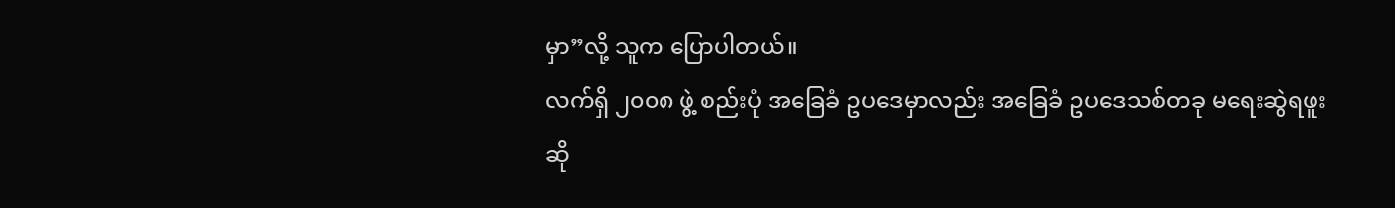မှာ”လို့ သူက ပြောပါတယ်။
လက်ရှိ ၂၀၀၈ ဖွဲ့ စည်းပုံ အခြေခံ ဥပဒေမှာလည်း အခြေခံ ဥပဒေသစ်တခု မရေးဆွဲရဖူးဆို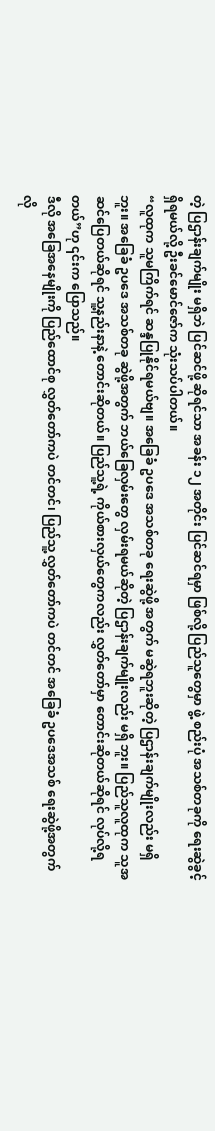တဲ့ ပြဌာန်းချက်မျိုး မရှိဘဲ ပြင်ဆင်ဖို့ ဆိုရင်သာ အခန်း ၁၂ အတိုင်း ပြင်ဆင်ရမှာ ဖြစ်လို့ ပြည်သူတွေမှာ ဖွဲ့ စည်းပုံ အသစ်တခုကို ရေးဆွဲခွင့် ရှိရမယ်လို့ ဦးခင်မောင်ဇော်က သုံးသပ်ပါတယ်။
“လူထုက သူမကြိက်ရင် ဆန္ဒပြုနိုင်ရမယ်ဗျ။ အခြေခံ ဥပဒေ အသစ်တခု ရေးဆွဲဖို့ အတွက် မဆွဲရဘူးဆိုတဲ့ ပြဌာန်းချက်မျိုးလည်း မရှိဘူး။ အခြေခံ ဥပဒေ အသစ်တခု ဆွဲဖို့အတွက် ဘယ်ခြေလှမ်းတွေ လှမ်းရမယ်ဆိုတဲ့ ပြဌာန်းချက်မျိုးလည်း မရှိ ဘူး။ ပြည်သူလူထုက သူအဆင်ပြေတယ်ဆိုရင် သူ့နည်းနာနဲ့ တောင်းဆိုတယ်။ ပြည်သူ့ရဲ့ ကိုယ်စားလှယ်တွေကလည်း လွှတ်တော်မှာ တောင်းဆိုတယ်ဆိုရင် လုပ်လို့ရတယ်”ဟု ၎င်းက ပြောသည်။
ဒီလို အခြေအနေမျိုးကို ပြည်ထောင်စု လွှတ်တော်ကပဲ တင်တင်၊ ပြည်သူ့လွှတ်တော်ကပဲ တင်တင် အခြေခံ ဥပဒေအသစ် ရေးဆွဲဖို့အတွက် လို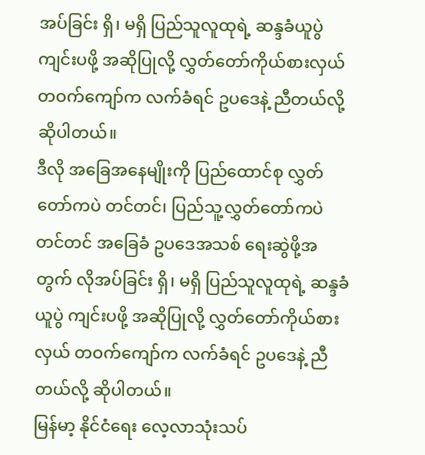အပ်ခြင်း ရှိ၊ မရှိ ပြည်သူလူထုရဲ့ ဆန္ဒခံယူပွဲ ကျင်းပဖို့ အဆိုပြုလို့ လွှတ်တော်ကိုယ်စားလှယ် တဝက်ကျော်က လက်ခံရင် ဥပဒေနဲ့ ညီတယ်လို့ ဆိုပါတယ်။
ဒီလို အခြေအနေမျိုးကို ပြည်ထောင်စု လွှတ်တော်ကပဲ တင်တင်၊ ပြည်သူ့လွှတ်တော်ကပဲ တင်တင် အခြေခံ ဥပဒေအသစ် ရေးဆွဲဖို့အတွက် လိုအပ်ခြင်း ရှိ၊ မရှိ ပြည်သူလူထုရဲ့ ဆန္ဒခံယူပွဲ ကျင်းပဖို့ အဆိုပြုလို့ လွှတ်တော်ကိုယ်စားလှယ် တဝက်ကျော်က လက်ခံရင် ဥပဒေနဲ့ ညီတယ်လို့ ဆိုပါတယ်။
မြန်မာ့ နိုင်ငံရေး လေ့လာသုံးသပ်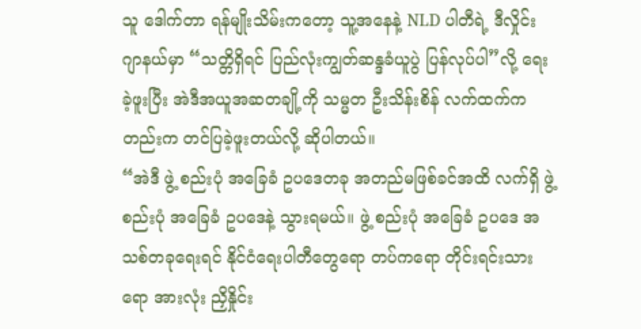သူ ဒေါက်တာ ရန်မျိုးသိမ်းကတော့ သူ့အနေနဲ့ NLD ပါတီရဲ့ ဒီလှိုင်း ဂျာနယ်မှာ “သတ္တိရှိရင် ပြည်လုံးကျွတ်ဆန္ဒခံယူပွဲ ပြန်လုပ်ပါ”လို့ ရေးခဲ့ဖူးပြီး အဲဒီအယူအဆတချို့ကို သမ္မတ ဦးသိန်းစိန် လက်ထက်ကတည်းက တင်ပြခဲ့ဖူးတယ်လို့ ဆိုပါတယ်။
“အဲဒီ ဖွဲ့ စည်းပုံ အခြေခံ ဥပဒေတခု အတည်မဖြစ်ခင်အထိ လက်ရှိ ဖွဲ့ စည်းပုံ အခြေခံ ဥပဒေနဲ့ သွားရမယ်။ ဖွဲ့ စည်းပုံ အခြေခံ ဥပဒေ အသစ်တခုရေးရင် နိုင်ငံရေးပါတီတွေရော တပ်ကရော တိုင်းရင်းသားရော အားလုံး ညှိနှိုင်း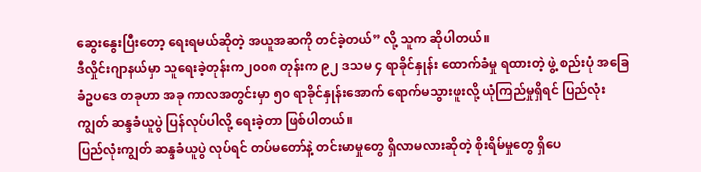ဆွေးနွေးပြီးတော့ ရေးရမယ်ဆိုတဲ့ အယူအဆကို တင်ခဲ့တယ်” လို့ သူက ဆိုပါတယ်။
ဒီလှိုင်းဂျာနယ်မှာ သူရေးခဲ့တုန်းက၂၀၀၈ တုန်းက ၉၂ ဒသမ ၄ ရာခိုင်နှုန်း ထောက်ခံမှု ရထားတဲ့ ဖွဲ့ စည်းပုံ အခြေခံဥပဒေ တခုဟာ အခု ကာလအတွင်းမှာ ၅၀ ရာခိုင်နှုန်းအောက် ရောက်မသွားဖူးလို့ ယုံကြည်မှုရှိရင် ပြည်လုံးကျွတ် ဆန္ဒခံယူပွဲ ပြန်လုပ်ပါလို့ ရေးခဲ့တာ ဖြစ်ပါတယ်။
ပြည်လုံးကျွတ် ဆန္ဒခံယူပွဲ လုပ်ရင် တပ်မတော်နဲ့ တင်းမာမှုတွေ ရှိလာမလားဆိုတဲ့ စိုးရိမ်မှုတွေ ရှိပေ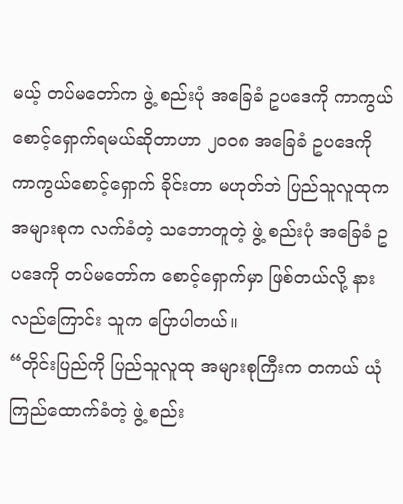မယ့် တပ်မတော်က ဖွဲ့ စည်းပုံ အခြေခံ ဥပဒေကို ကာကွယ်စောင့်ရှောက်ရမယ်ဆိုတာဟာ ၂၀၀၈ အခြေခံ ဥပဒေကို ကာကွယ်စောင့်ရှောက် ခိုင်းတာ မဟုတ်ဘဲ ပြည်သူလူထုက အများစုက လက်ခံတဲ့ သဘောတူတဲ့ ဖွဲ့ စည်းပုံ အခြေခံ ဥပဒေကို တပ်မတော်က စောင့်ရှောက်မှာ ဖြစ်တယ်လို့ နားလည်ကြောင်း သူက ပြောပါတယ်။
“တိုင်းပြည်ကို ပြည်သူလူထု အများစုကြီးက တကယ် ယုံကြည်ထောက်ခံတဲ့ ဖွဲ့ စည်း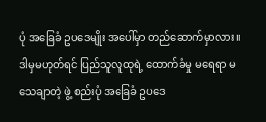ပုံ အခြေခံ ဥပဒေမျိုး အပေါ်မှာ တည်ဆောက်မှာလား။ ဒါမှမဟုတ်ရင် ပြည်သူလူထုရဲ့ ထောက်ခံမှု မရေရာ မသေချာတဲ့ ဖွဲ့ စည်းပုံ အခြေခံ ဥပဒေ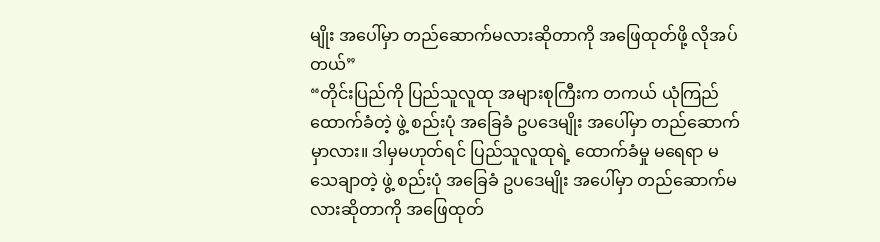မျိုး အပေါ်မှာ တည်ဆောက်မလားဆိုတာကို အဖြေထုတ်ဖို့ လိုအပ်တယ်”
“တိုင်းပြည်ကို ပြည်သူလူထု အများစုကြီးက တကယ် ယုံကြည်ထောက်ခံတဲ့ ဖွဲ့ စည်းပုံ အခြေခံ ဥပဒေမျိုး အပေါ်မှာ တည်ဆောက်မှာလား။ ဒါမှမဟုတ်ရင် ပြည်သူလူထုရဲ့ ထောက်ခံမှု မရေရာ မသေချာတဲ့ ဖွဲ့ စည်းပုံ အခြေခံ ဥပဒေမျိုး အပေါ်မှာ တည်ဆောက်မလားဆိုတာကို အဖြေထုတ်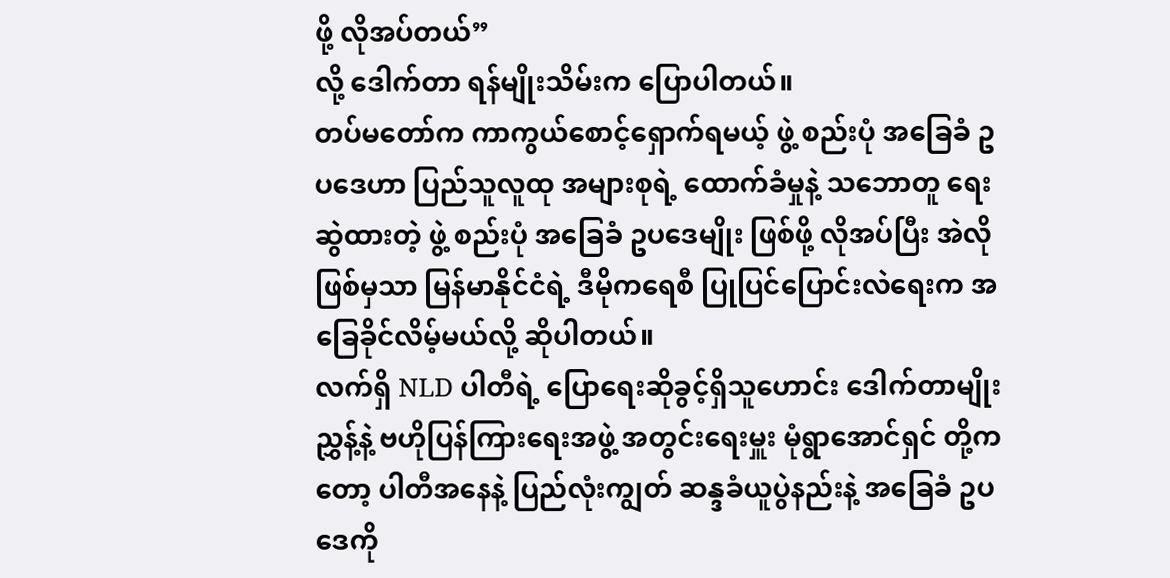ဖို့ လိုအပ်တယ်”
လို့ ဒေါက်တာ ရန်မျိုးသိမ်းက ပြောပါတယ်။
တပ်မတော်က ကာကွယ်စောင့်ရှောက်ရမယ့် ဖွဲ့ စည်းပုံ အခြေခံ ဥပဒေဟာ ပြည်သူလူထု အများစုရဲ့ ထောက်ခံမှုနဲ့ သဘောတူ ရေးဆွဲထားတဲ့ ဖွဲ့ စည်းပုံ အခြေခံ ဥပဒေမျိုး ဖြစ်ဖို့ လိုအပ်ပြီး အဲလိုဖြစ်မှသာ မြန်မာနိုင်ငံရဲ့ ဒီမိုကရေစီ ပြုပြင်ပြောင်းလဲရေးက အခြေခိုင်လိမ့်မယ်လို့ ဆိုပါတယ်။
လက်ရှိ NLD ပါတီရဲ့ ပြောရေးဆိုခွင့်ရှိသူဟောင်း ဒေါက်တာမျိုးညွှန့်နဲ့ ဗဟိုပြန်ကြားရေးအဖွဲ့ အတွင်းရေးမှူး မုံရွာအောင်ရှင် တို့ကတော့ ပါတီအနေနဲ့ ပြည်လုံးကျွတ် ဆန္ဒခံယူပွဲနည်းနဲ့ အခြေခံ ဥပဒေကို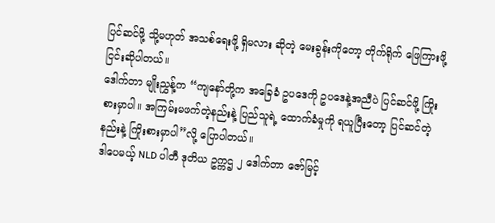ပြင်ဆင်ဖို့ သို့မဟုတ် အသစ်ရေးဖို့ ရှိမလား ဆိုတဲ့ မေးခွန်းကိုတော့ တိုက်ရိုက် ဖြေကြားဖို့ ငြင်းဆိုပါတယ်။
ဒေါက်တာ မျိုးညွှန့်က “ကျနော်တို့က အခြေခံ ဥပဒေကို ဥပဒေနဲ့အညီပဲ ပြင်ဆင်ဖို့ ကြိုးစားမှာပါ။ အကြမ်းမဖက်တဲ့နည်းနဲ့ ပြည်သူရဲ့ ထောက်ခံမှုကို ရယူပြီးတော့ ပြင်ဆင်တဲ့နည်းနဲ့ ကြိုးစားမှာပါ”လို့ ပြောပါတယ်။
ဒါပေမယ့် NLD ပါတီ ဒုတိယ ဥက္ကဌ ၂ ဒေါက်တာ ဇော်မြင့်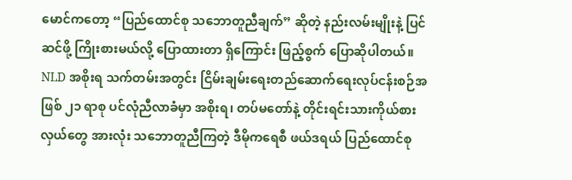မောင်ကတော့ “ပြည်ထောင်စု သဘောတူညီချက်” ဆိုတဲ့ နည်းလမ်းမျိုးနဲ့ ပြင်ဆင်ဖို့ ကြိုးစားမယ်လို့ ပြောထားတာ ရှိကြောင်း ဖြည့်စွက် ပြောဆိုပါတယ်။
NLD အစိုးရ သက်တမ်းအတွင်း ငြိမ်းချမ်းရေးတည်ဆောက်ရေးလုပ်ငန်းစဉ်အဖြစ် ၂၁ ရာစု ပင်လုံညီလာခံမှာ အစိုးရ၊ တပ်မတော်နဲ့ တိုင်းရင်းသားကိုယ်စားလှယ်တွေ အားလုံး သဘောတူညီကြတဲ့ ဒီမိုကရေစီ ဖယ်ဒရယ် ပြည်ထောင်စု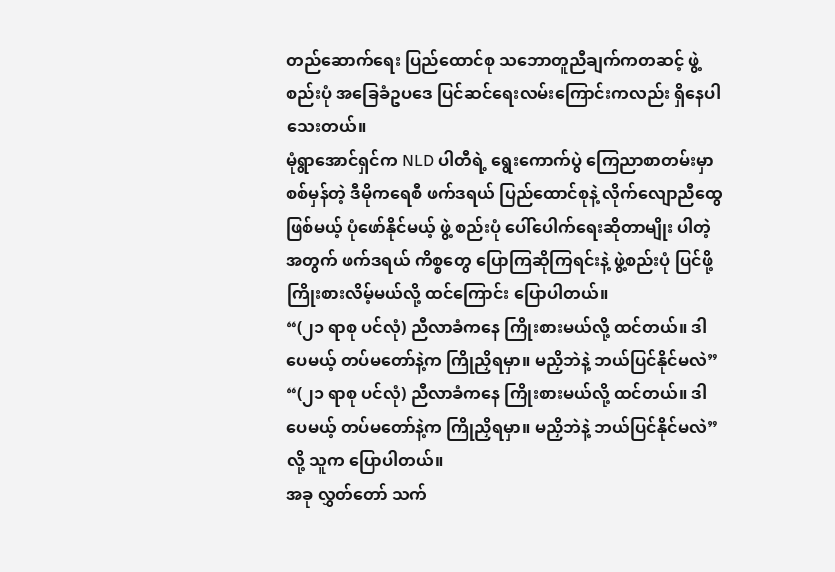တည်ဆောက်ရေး ပြည်ထောင်စု သဘောတူညီချက်ကတဆင့် ဖွဲ့စည်းပုံ အခြေခံဥပဒေ ပြင်ဆင်ရေးလမ်းကြောင်းကလည်း ရှိနေပါသေးတယ်။
မုံရွာအောင်ရှင်က NLD ပါတီရဲ့ ရွေးကောက်ပွဲ ကြေညာစာတမ်းမှာ စစ်မှန်တဲ့ ဒီမိုကရေစီ ဖက်ဒရယ် ပြည်ထောင်စုနဲ့ လိုက်လျောညီထွေ ဖြစ်မယ့် ပုံဖော်နိုင်မယ့် ဖွဲ့ စည်းပုံ ပေါ်ပေါက်ရေးဆိုတာမျိုး ပါတဲ့အတွက် ဖက်ဒရယ် ကိစ္စတွေ ပြောကြဆိုကြရင်းနဲ့ ဖွဲ့စည်းပုံ ပြင်ဖို့ ကြိုးစားလိမ့်မယ်လို့ ထင်ကြောင်း ပြောပါတယ်။
“(၂၁ ရာစု ပင်လုံ) ညီလာခံကနေ ကြိုးစားမယ်လို့ ထင်တယ်။ ဒါပေမယ့် တပ်မတော်နဲ့က ကြိုညှိရမှာ။ မညှိဘဲနဲ့ ဘယ်ပြင်နိုင်မလဲ”
“(၂၁ ရာစု ပင်လုံ) ညီလာခံကနေ ကြိုးစားမယ်လို့ ထင်တယ်။ ဒါပေမယ့် တပ်မတော်နဲ့က ကြိုညှိရမှာ။ မညှိဘဲနဲ့ ဘယ်ပြင်နိုင်မလဲ” လို့ သူက ပြောပါတယ်။
အခု လွှတ်တော် သက်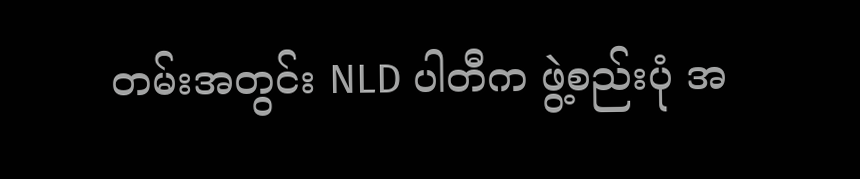တမ်းအတွင်း NLD ပါတီက ဖွဲ့စည်းပုံ အ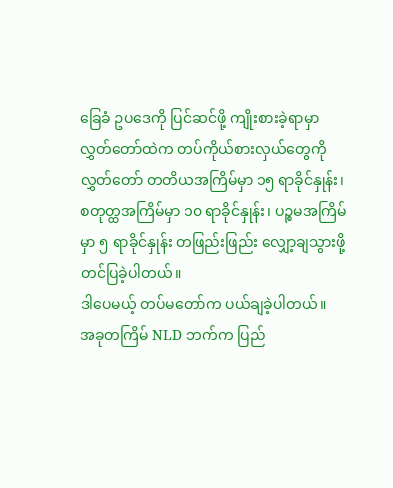ခြေခံ ဥပဒေကို ပြင်ဆင်ဖို့ ကျိုးစားခဲ့ရာမှာ လွှတ်တော်ထဲက တပ်ကိုယ်စားလှယ်တွေကို လွှတ်တော် တတိယအကြိမ်မှာ ၁၅ ရာခိုင်နှုန်း၊ စတုတ္ထအကြိမ်မှာ ၁၀ ရာခိုင်နှုန်း၊ ပဉ္စမအကြိမ်မှာ ၅ ရာခိုင်နှုန်း တဖြည်းဖြည်း လျှော့ချသွားဖို့ တင်ပြခဲ့ပါတယ်။
ဒါပေမယ့် တပ်မတော်က ပယ်ချခဲ့ပါတယ်။
အခုတကြိမ် NLD ဘက်က ပြည်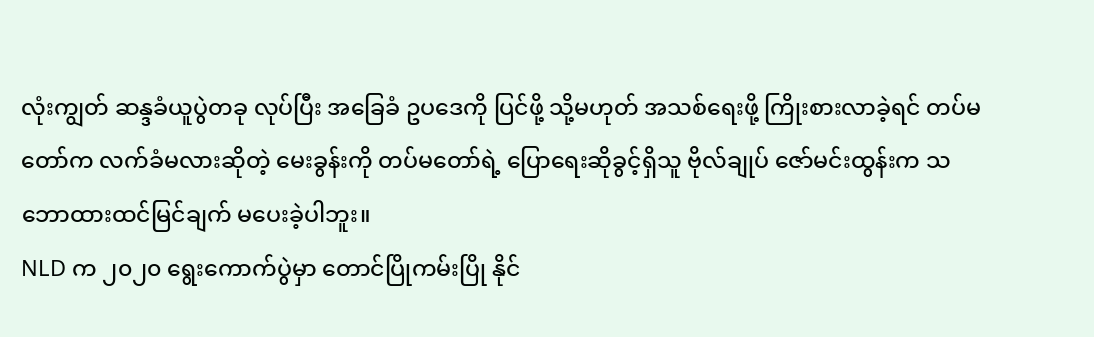လုံးကျွတ် ဆန္ဒခံယူပွဲတခု လုပ်ပြီး အခြေခံ ဥပဒေကို ပြင်ဖို့ သို့မဟုတ် အသစ်ရေးဖို့ ကြိုးစားလာခဲ့ရင် တပ်မတော်က လက်ခံမလားဆိုတဲ့ မေးခွန်းကို တပ်မတော်ရဲ့ ပြောရေးဆိုခွင့်ရှိသူ ဗိုလ်ချုပ် ဇော်မင်းထွန်းက သဘောထားထင်မြင်ချက် မပေးခဲ့ပါဘူး။
NLD က ၂၀၂၀ ရွေးကောက်ပွဲမှာ တောင်ပြိုကမ်းပြို နိုင်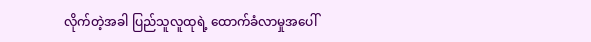လိုက်တဲ့အခါ ပြည်သူလူထုရဲ့ ထောက်ခံလာမှုအပေါ်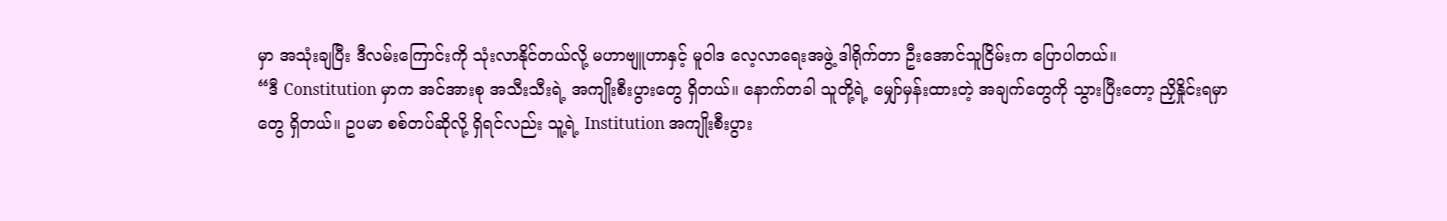မှာ အသုံးချပြီး ဒီလမ်းကြောင်းကို သုံးလာနိုင်တယ်လို့ မဟာဗျူဟာနှင့် မူဝါဒ လေ့လာရေးအဖွဲ့ ဒါရိုက်တာ ဦးအောင်သူငြိမ်းက ပြောပါတယ်။
“ဒီ Constitution မှာက အင်အားစု အသီးသီးရဲ့ အကျိုးစီးပွားတွေ ရှိတယ်။ နောက်တခါ သူတို့ရဲ့ မျှော်မှန်းထားတဲ့ အချက်တွေကို သွားပြီးတော့ ညှိနှိုင်းရမှာတွေ ရှိတယ်။ ဥပမာ စစ်တပ်ဆိုလို့ ရှိရင်လည်း သူ့ရဲ့ Institution အကျိုးစီးပွား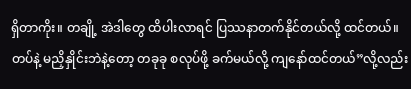ရှိတာကိုး။ တချို့ အဲဒါတွေ ထိပါးလာရင် ပြဿနာတက်နိုင်တယ်လို့ ထင်တယ်။ တပ်နဲ့ မညှိနှိုင်းဘဲနဲ့တော့ တခုခု စလုပ်ဖို့ ခက်မယ်လို့ ကျနော်ထင်တယ်”လို့လည်း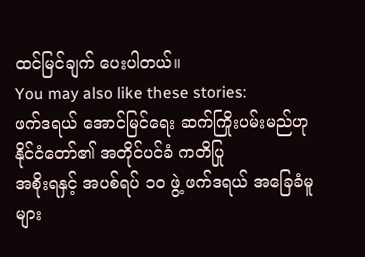ထင်မြင်ချက် ပေးပါတယ်။
You may also like these stories:
ဖက်ဒရယ် အောင်မြင်ရေး ဆက်ကြိုးပမ်းမည်ဟု နိုင်ငံတော်၏ အတိုင်ပင်ခံ ကတိပြု
အစိုးရနှင့် အပစ်ရပ် ၁၀ ဖွဲ့ ဖက်ဒရယ် အခြေခံမူများ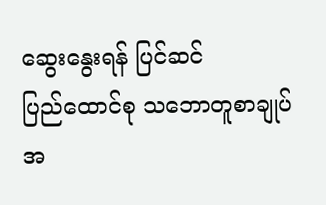ဆွေးနွေးရန် ပြင်ဆင်
ပြည်ထောင်စု သဘောတူစာချုပ်အ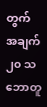တွက် အချက် ၂၀ သဘောတူ